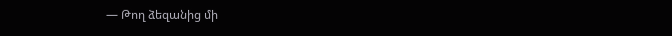― Թող ձեզանից մի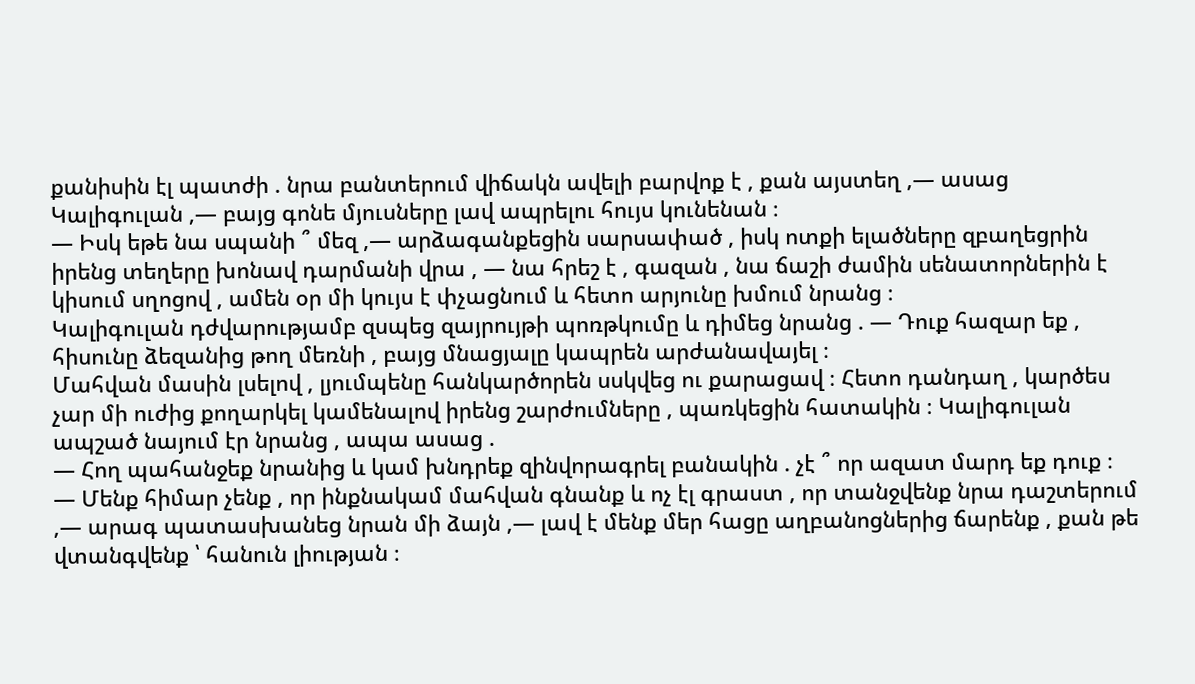քանիսին էլ պատժի . նրա բանտերում վիճակն ավելի բարվոք է , քան այստեղ ,― ասաց Կալիգուլան ,― բայց գոնե մյուսները լավ ապրելու հույս կունենան ։
― Իսկ եթե նա սպանի ՞ մեզ ,― արձագանքեցին սարսափած , իսկ ոտքի ելածները զբաղեցրին իրենց տեղերը խոնավ դարմանի վրա , ― նա հրեշ է , գազան , նա ճաշի ժամին սենատորներին է կիսում սղոցով , ամեն օր մի կույս է փչացնում և հետո արյունը խմում նրանց ։
Կալիգուլան դժվարությամբ զսպեց զայրույթի պոռթկումը և դիմեց նրանց . ― Դուք հազար եք , հիսունը ձեզանից թող մեռնի , բայց մնացյալը կապրեն արժանավայել ։
Մահվան մասին լսելով , լյումպենը հանկարծորեն սսկվեց ու քարացավ ։ Հետո դանդաղ , կարծես չար մի ուժից քողարկել կամենալով իրենց շարժումները , պառկեցին հատակին ։ Կալիգուլան ապշած նայում էր նրանց , ապա ասաց .
― Հող պահանջեք նրանից և կամ խնդրեք զինվորագրել բանակին . չէ ՞ որ ազատ մարդ եք դուք ։
― Մենք հիմար չենք , որ ինքնակամ մահվան գնանք և ոչ էլ գրաստ , որ տանջվենք նրա դաշտերում ,― արագ պատասխանեց նրան մի ձայն ,― լավ է մենք մեր հացը աղբանոցներից ճարենք , քան թե վտանգվենք ՝ հանուն լիության ։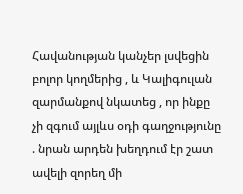Հավանության կանչեր լսվեցին բոլոր կողմերից , և Կալիգուլան զարմանքով նկատեց , որ ինքը չի զգում այլևս օդի գաղջությունը . նրան արդեն խեղդում էր շատ ավելի զորեղ մի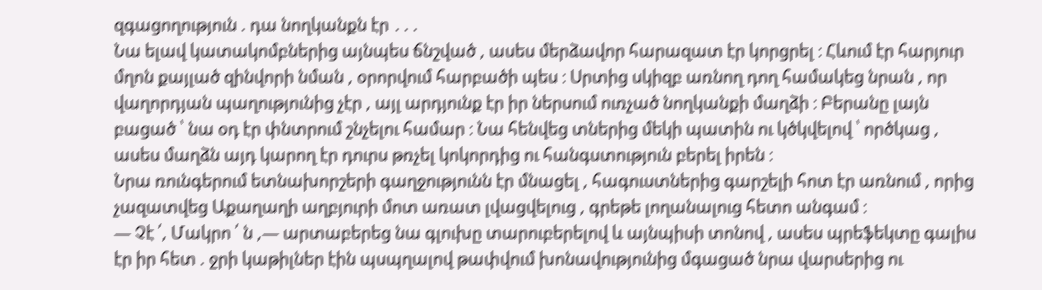զգացողություն . դա նողկանքն էր ․․․
Նա ելավ կատակոմբներից այնպես ճնշված , ասես մերձավոր հարազատ էր կորցրել ։ Հևում էր հարյուր մղոն քայլած զինվորի նման , օրորվում հարբածի պես ։ Սրտից սկիզբ առնող դող համակեց նրան , որ վաղորդյան պաղությունից չէր , այլ արդյունք էր իր ներսում ուռչած նողկանքի մաղձի ։ Բերանը լայն բացած ՝ նա օդ էր փնտրում շնչելու համար ։ Նա հենվեց տներից մեկի պատին ու կծկվելով ՝ ործկաց , ասես մաղձն այդ կարող էր դուրս թռչել կոկորդից ու հանգստություն բերել իրեն ։
Նրա ռունգերում ետնախորշերի գաղջությունն էր մնացել , հագուստներից գարշելի հոտ էր առնում , որից չազատվեց Աքաղաղի աղբյուրի մոտ առատ լվացվելուց , գրեթե լողանալուց հետո անգամ ։
― Չէ ՛, Մակրո ՛ ն ,― արտաբերեց նա գլուխը տարուբերելով և այնպիսի տոնով , ասես պրեֆեկտը գալիս էր իր հետ . ջրի կաթիլներ էին պսպղալով թափվում խոնավությունից մգացած նրա վարսերից ու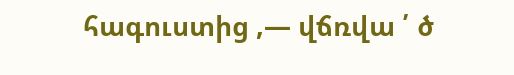հագուստից ,― վճռվա ՛ ծ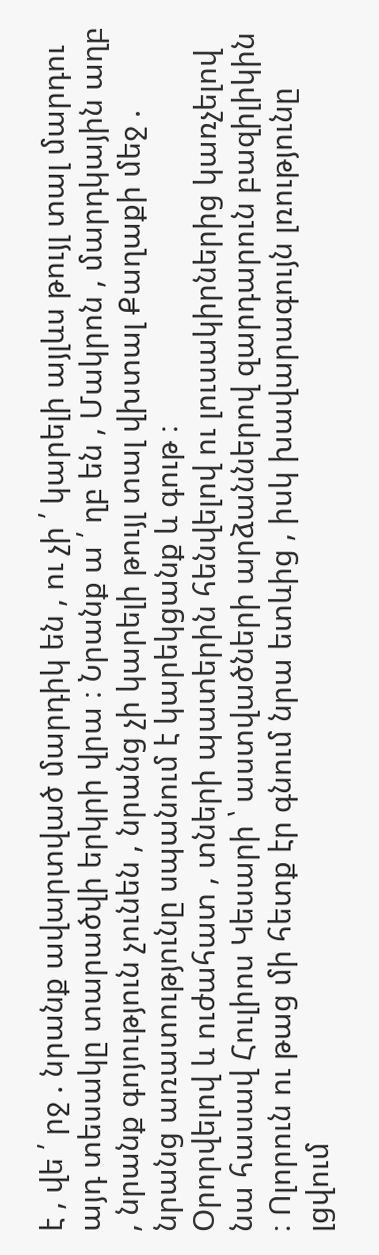է , վե ՛ րջ . նրանք ավարտված մարդիկ են , ու չի ՛ կարելի այլևս թույլ տալ մարդու այդ տեսակը տարածվի երկրի վրա ։ Նրանք ա ՛ ղբ են , Մակրոն , մարդկային աղբ , նրանք գոյություն չունեն , նրանց չի կարելի թույլ տալ վխտալ Քաղաքի մեջ . նրանց առատությունը սպանում է կարեկցանք և գութ ։
Օրորվելով և ուժահատ , տների պատերին հենվելով ու լուսակիրներից կառչելով նա հասավ Հուլիոս Կեսարի ՝ աստվածների արձաններով զարդարուն բազիլիկին ։ Ոլորուն ու թաց մի հետք էր գնում նրա ետևից , իսկ խավարագույն լռությունը լցվում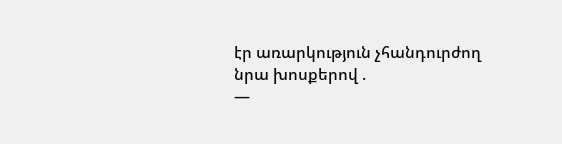էր առարկություն չհանդուրժող նրա խոսքերով .
―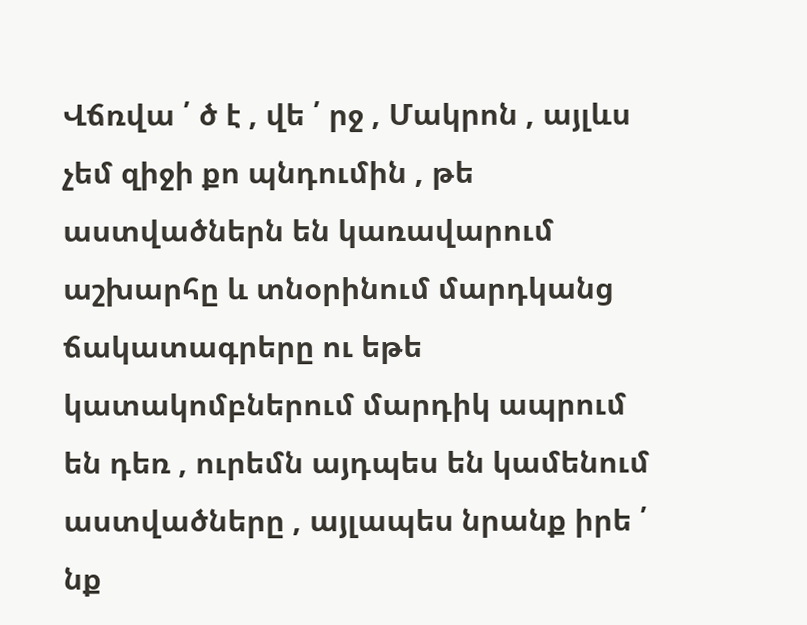Վճռվա ՛ ծ է , վե ՛ րջ , Մակրոն , այլևս չեմ զիջի քո պնդումին , թե աստվածներն են կառավարում աշխարհը և տնօրինում մարդկանց ճակատագրերը ու եթե կատակոմբներում մարդիկ ապրում են դեռ , ուրեմն այդպես են կամենում աստվածները , այլապես նրանք իրե ՛ նք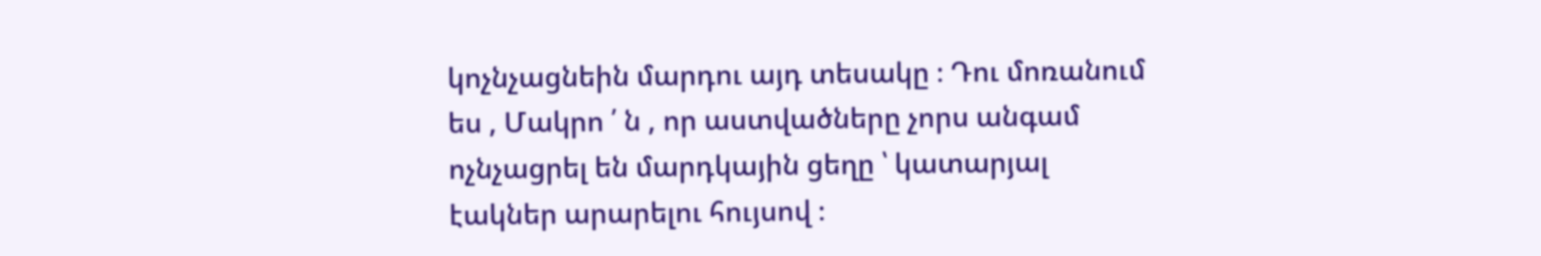կոչնչացնեին մարդու այդ տեսակը ։ Դու մոռանում ես , Մակրո ՛ ն , որ աստվածները չորս անգամ ոչնչացրել են մարդկային ցեղը ՝ կատարյալ էակներ արարելու հույսով ։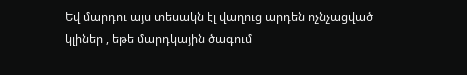Եվ մարդու այս տեսակն էլ վաղուց արդեն ոչնչացված կլիներ , եթե մարդկային ծագում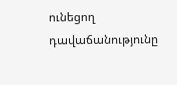ունեցող դավաճանությունը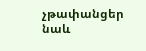չթափանցեր նաև